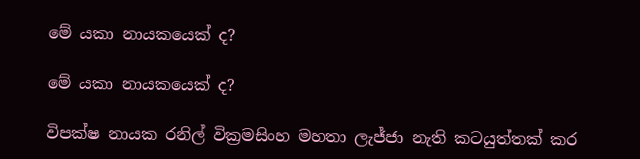මේ යකා නායකයෙක් ද?

මේ යකා නායකයෙක් ද?

විපක්ෂ නායක රනිල් වික්‍රමසිංහ මහතා ලැජ්ජා නැති කටයුත්තක් කර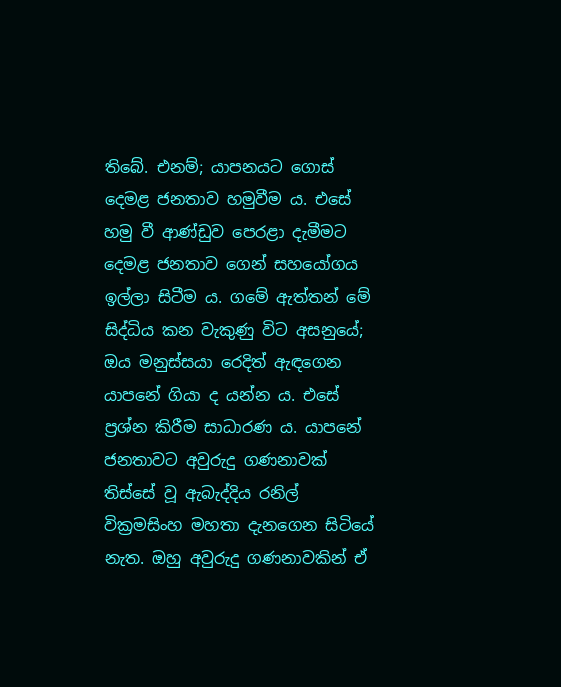තිබේ. එනම්; යාපනයට ගොස් දෙමළ ජනතාව හමුවීම ය. එසේ හමු වී ආණ්ඩුව පෙරළා දැමීමට දෙමළ ජනතාව ගෙන් සහයෝගය ඉල්ලා සිටීම ය. ගමේ ඇත්තන් මේ සිද්ධිය කන වැකුණු විට අසනුයේ; ඔය මනුස්සයා රෙදිත් ඇඳගෙන යාපනේ ගියා ද යන්න ය. එසේ ප්‍රශ්න කිරීම සාධාරණ ය. යාපනේ ජනතාවට අවුරුදු ගණනාවක් තිස්සේ වූ ඇබැද්දිය රනිල් වික්‍රමසිංහ මහතා දැනගෙන සිටියේ නැත. ඔහු අවුරුදු ගණනාවකින් ඒ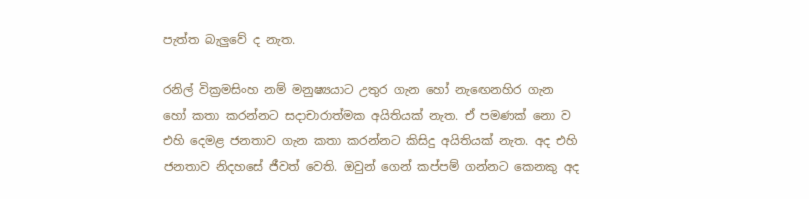පැත්ත බැලුවේ ද නැත.

රනිල් වික්‍රමසිංහ නම් මනුෂ්‍යයාට උතුර ගැන හෝ නැඟෙනහිර ගැන හෝ කතා කරන්නට සදාචාරාත්මක අයිතියක් නැත. ඒ පමණක් නො ව එහි දෙමළ ජනතාව ගැන කතා කරන්නට කිසිදු අයිතියක් නැත. අද එහි ජනතාව නිදහසේ ජීවත් වෙති. ඔවුන් ගෙන් කප්පම් ගන්නට කෙනකු අද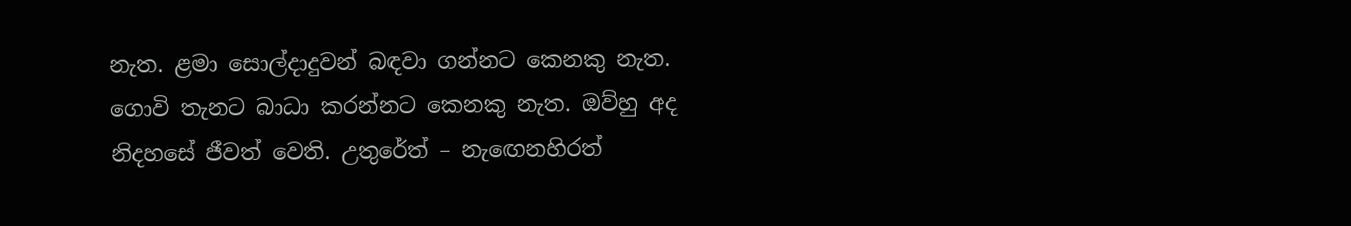නැත. ළමා සොල්දාදුවන් බඳවා ගන්නට කෙනකු නැත. ගොවි තැනට බාධා කරන්නට කෙනකු නැත. ඔව්හු අද නිදහසේ ජීවත් වෙති. උතුරේත් – නැඟෙනහිරත්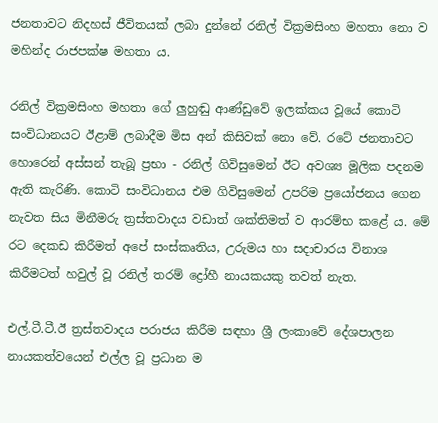ජනතාවට නිදහස් ජීවිතයක් ලබා දුන්නේ රනිල් වික්‍රමසිංහ මහතා නො ව මහින්ද රාජපක්ෂ මහතා ය.

රනිල් වික්‍රමසිංහ මහතා ගේ ලුහුඬු ආණ්ඩුවේ ඉලක්කය වූයේ කොටි සංවිධානයට ඊළාම් ලබාදීම මිස අන් කිසිවක් නො වේ. රටේ ජනතාවට හොරෙන් අස්සන් තැබූ ප්‍රභා - රනිල් ගිවිසුමෙන් ඊට අවශ්‍ය මූලික පදනම ඇති කැරිණි. කොටි සංවිධානය එම ගිවිසුමෙන් උපරිම ප්‍රයෝජනය ගෙන නැවත සිය මිනීමරු ත්‍රස්තවාදය වඩාත් ශක්තිමත් ව ආරම්භ කළේ ය. මේ රට දෙකඩ කිරීමත් අපේ සංස්කෘතිය, උරුමය හා සදාචාරය විනාශ කිරීමටත් හවුල් වූ රනිල් තරම් ද්‍රෝහී නායකයකු තවත් නැත.

එල්.ටී.ටී.ඊ ත්‍රස්තවාදය පරාජය කිරීම සඳහා ශ්‍රී ලංකාවේ දේශපාලන නායකත්වයෙන් එල්ල වූ ප්‍රධාන ම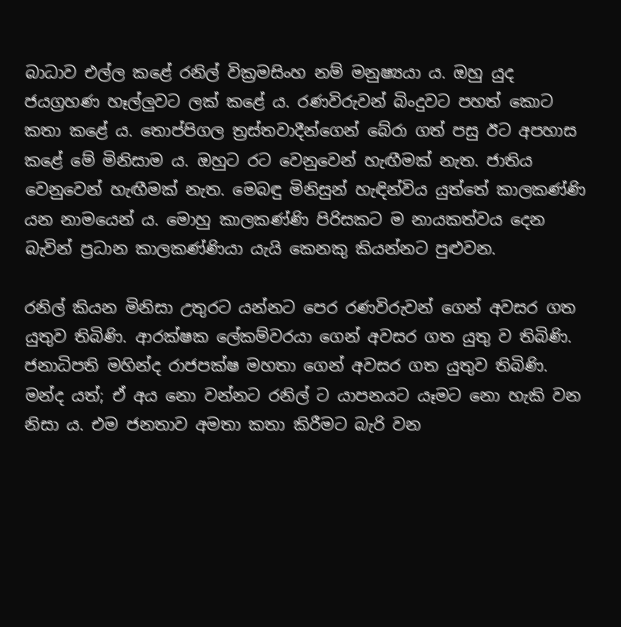බාධාව එල්ල කළේ රනිල් වික්‍රමසිංහ නම් මනුෂ්‍යයා ය. ඔහු යුද ජයග්‍රහණ හෑල්ලුවට ලක් කළේ ය. රණවිරුවන් බිංදුවට පහත් කොට කතා කළේ ය. තොප්පිගල ත්‍රස්තවාදීන්ගෙන් බේරා ගත් පසු ඊට අපහාස කළේ මේ මිනිසාම ය. ඔහුට රට වෙනුවෙන් හැඟීමක් නැත. ජාතිය වෙනුවෙන් හැඟීමක් නැත. මෙබඳු මිනිසුන් හැඳින්විය යුත්තේ කාලකණ්ණි යන නාමයෙන් ය. මොහු කාලකණ්ණි පිරිසකට ම නායකත්වය දෙන බැවින් ප්‍රධාන කාලකණ්ණියා යැයි කෙනකු කියන්නට පුළුවන.

රනිල් කියන මිනිසා උතුරට යන්නට පෙර රණවිරුවන් ගෙන් අවසර ගත යුතුව තිබිණි. ආරක්ෂක ලේකම්වරයා ගෙන් අවසර ගත යුතු ව තිබිණි. ජනාධිපති මහින්ද රාජපක්ෂ මහතා ගෙන් අවසර ගත යුතුව තිබිණි. මන්ද යත්; ඒ අය නො වන්නට රනිල් ට යාපනයට යෑමට නො හැකි වන නිසා ය. එම ජනතාව අමතා කතා කිරීමට බැරි වන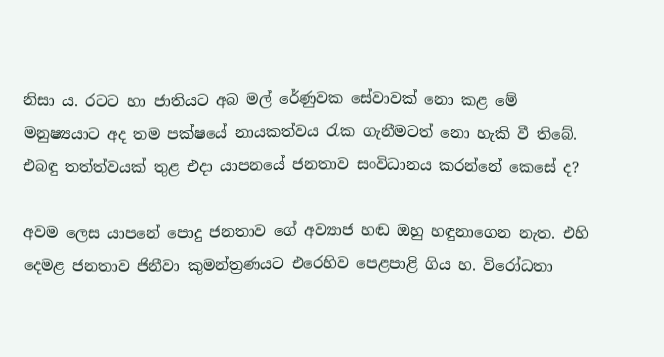නිසා ය. රටට හා ජාතියට අබ මල් රේණුවක සේවාවක් නො කළ මේ මනුෂ්‍යයාට අද තම පක්ෂයේ නායකත්වය රැක ගැනීමටත් නො හැකි වී තිබේ. එබඳු තත්ත්වයක් තුළ එදා යාපනයේ ජනතාව සංවිධානය කරන්නේ කෙසේ ද?

අවම ලෙස යාපනේ පොදු ජනතාව ගේ අව්‍යාජ හඬ ඔහු හඳුනාගෙන නැත. එහි දෙමළ ජනතාව ජිනීවා කුමන්ත්‍රණයට එරෙහිව පෙළපාළි ගිය හ. විරෝධතා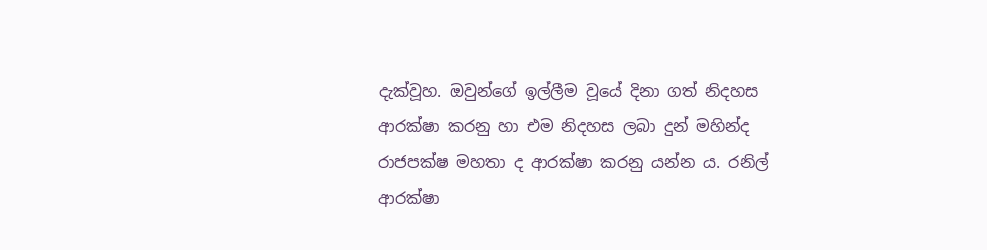දැක්වූහ. ඔවුන්ගේ ඉල්ලීම වූයේ දිනා ගත් නිදහස ආරක්ෂා කරනු හා එම නිදහස ලබා දුන් මහින්ද රාජපක්ෂ මහතා ද ආරක්ෂා කරනු යන්න ය. රනිල් ආරක්ෂා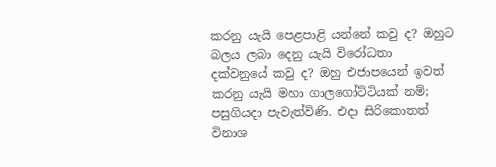කරනු යැයි පෙළපාළි යන්නේ කවු ද? ඔහුට බලය ලබා දෙනු යැයි විරෝධතා දක්වනුයේ කවු ද? ඔහු එජාපයෙන් ඉවත් කරනු යැයි මහා ගාලගෝට්ටියක් නම්; පසුගියදා පැවැත්විණි. එදා සිරිකොතත් විනාශ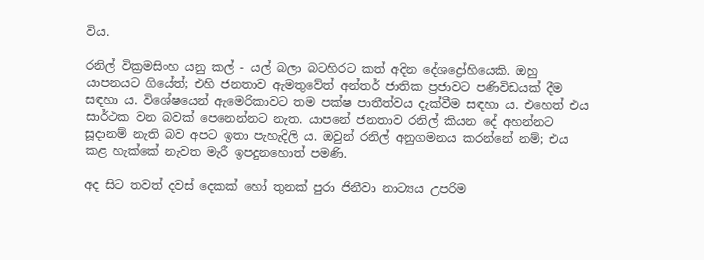විය.

රනිල් වික්‍රමසිංහ යනු කල් - යල් බලා බටහිරට කත් අදින දේශද්‍රෝහියෙකි. ඔහු යාපනයට ගියේත්; එහි ජනතාව ඇමතුවේත් අන්තර් ජාතික ප්‍රජාවට පණිවිඩයක් දීම සඳහා ය. විශේෂයෙන් ඇමෙරිකාවට තම පක්ෂ පාතීත්වය දැක්වීම සඳහා ය. එහෙත් එය සාර්ථක වන බවක් පෙනෙන්නට නැත. යාපනේ ජනතාව රනිල් කියන දේ අහන්නට සූදානම් නැති බව අපට ඉතා පැහැදිලි ය. ඔවුන් රනිල් අනුගමනය කරන්නේ නම්; එය කළ හැක්කේ නැවත මැරී ඉපදුනහොත් පමණි.

අද සිට තවත් දවස් දෙකක් හෝ තුනක් පුරා ජිනීවා නාට්‍යය උපරිම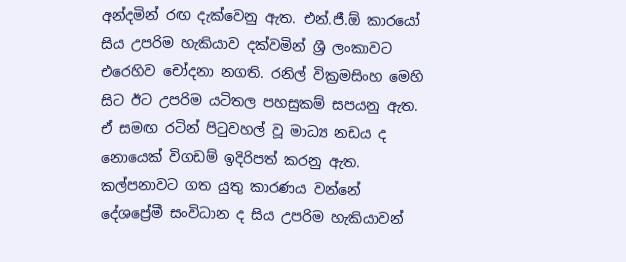අන්දමින් රඟ දැක්වෙනු ඇත. එන්.ජී.ඕ කාරයෝ සිය උපරිම හැකියාව දක්වමින් ශ්‍රී ලංකාවට එරෙහිව චෝදනා නගති. රනිල් වික්‍රමසිංහ මෙහි සිට ඊට උපරිම යටිතල පහසුකම් සපයනු ඇත. ඒ සමඟ රටින් පිටුවහල් වූ මාධ්‍ය නඩය ද නොයෙක් විගඩම් ඉදිරිපත් කරනු ඇත. කල්පනාවට ගත යුතු කාරණය වන්නේ දේශප්‍රේමී සංවිධාන ද සිය උපරිම හැකියාවන්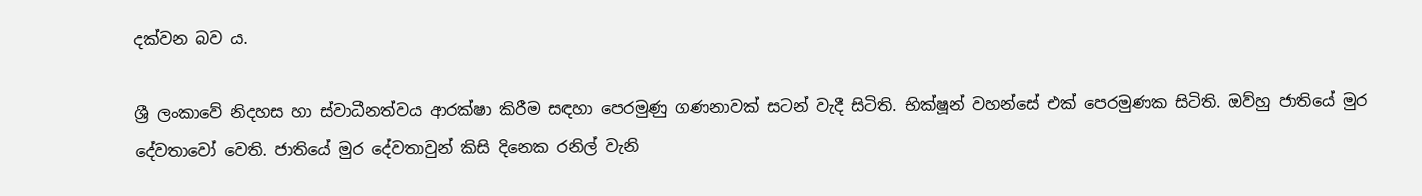දක්වන බව ය.

ශ්‍රී ලංකාවේ නිදහස හා ස්වාධීනත්වය ආරක්ෂා කිරීම සඳහා පෙරමුණු ගණනාවක් සටන් වැදී සිටිති. භික්ෂූන් වහන්සේ එක් පෙරමුණක සිටිති. ඔව්හු ජාතියේ මුර දේවතාවෝ වෙති. ජාතියේ මුර දේවතාවුන් කිසි දිනෙක රනිල් වැනි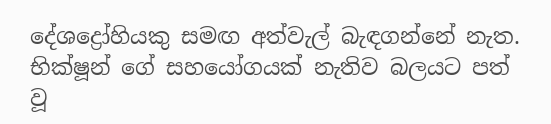දේශද්‍රෝහියකු සමඟ අත්වැල් බැඳගන්නේ නැත. භික්ෂූන් ගේ සහයෝගයක් නැතිව බලයට පත් වූ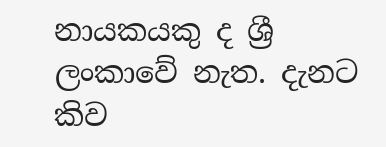නායකයකු ද ශ්‍රී ලංකාවේ නැත. දැනට කිව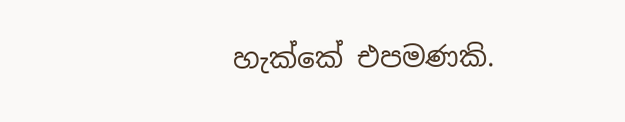හැක්කේ එපමණකි.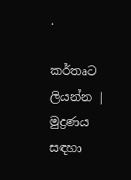.

කර්තෘට ලියන්න | මුද්‍රණය සඳහා